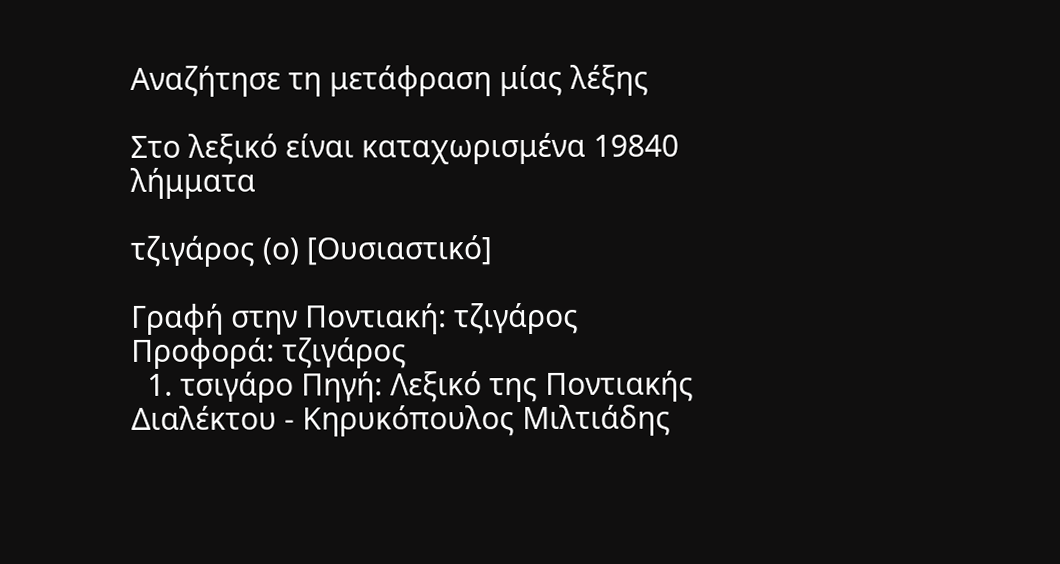Αναζήτησε τη μετάφραση μίας λέξης

Στο λεξικό είναι καταχωρισμένα 19840 λήμματα

τζιγάρος (ο) [Ουσιαστικό]

Γραφή στην Ποντιακή: τζιγάρος Προφορά: τζιγάρος
  1. τσιγάρο Πηγή: Λεξικό της Ποντιακής Διαλέκτου - Κηρυκόπουλος Μιλτιάδης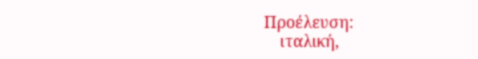Προέλευση:
    ιταλική,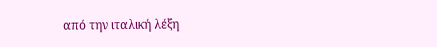από την ιταλική λέξη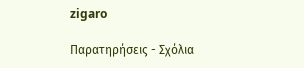zigaro

Παρατηρήσεις - Σχόλια